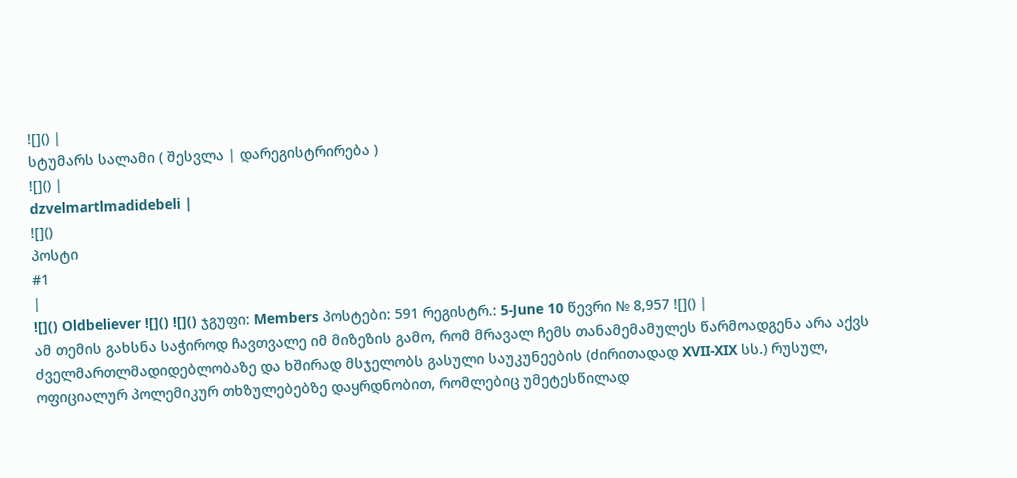![]() |
სტუმარს სალამი ( შესვლა | დარეგისტრირება )
![]() |
dzvelmartlmadidebeli |
![]()
პოსტი
#1
|
![]() Oldbeliever ![]() ![]() ჯგუფი: Members პოსტები: 591 რეგისტრ.: 5-June 10 წევრი № 8,957 ![]() |
ამ თემის გახსნა საჭიროდ ჩავთვალე იმ მიზეზის გამო, რომ მრავალ ჩემს თანამემამულეს წარმოადგენა არა აქვს ძველმართლმადიდებლობაზე და ხშირად მსჯელობს გასული საუკუნეების (ძირითადად XVII-XIX სს.) რუსულ, ოფიციალურ პოლემიკურ თხზულებებზე დაყრდნობით, რომლებიც უმეტესწილად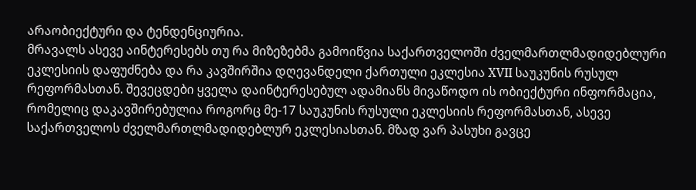არაობიექტური და ტენდენციურია.
მრავალს ასევე აინტერესებს თუ რა მიზეზებმა გამოიწვია საქართველოში ძველმართლმადიდებლური ეკლესიის დაფუძნება და რა კავშირშია დღევანდელი ქართული ეკლესია XVII საუკუნის რუსულ რეფორმასთან. შევეცდები ყველა დაინტერესებულ ადამიანს მივაწოდო ის ობიექტური ინფორმაცია, რომელიც დაკავშირებულია როგორც მე-17 საუკუნის რუსული ეკლესიის რეფორმასთან, ასევე საქართველოს ძველმართლმადიდებლურ ეკლესიასთან. მზად ვარ პასუხი გავცე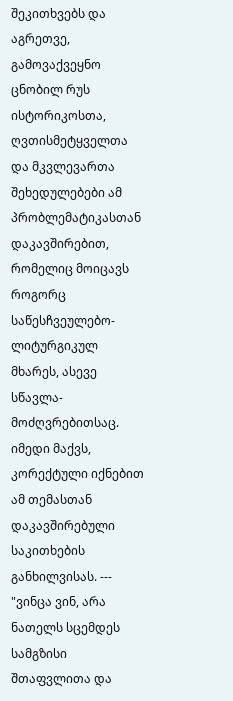შეკითხვებს და აგრეთვე, გამოვაქვეყნო ცნობილ რუს ისტორიკოსთა, ღვთისმეტყველთა და მკვლევართა შეხედულებები ამ პრობლემატიკასთან დაკავშირებით, რომელიც მოიცავს როგორც საწესჩვეულებო-ლიტურგიკულ მხარეს, ასევე სწავლა-მოძღვრებითსაც. იმედი მაქვს, კორექტული იქნებით ამ თემასთან დაკავშირებული საკითხების განხილვისას. --- "ვინცა ვინ, არა ნათელს სცემდეს სამგზისი შთაფვლითა და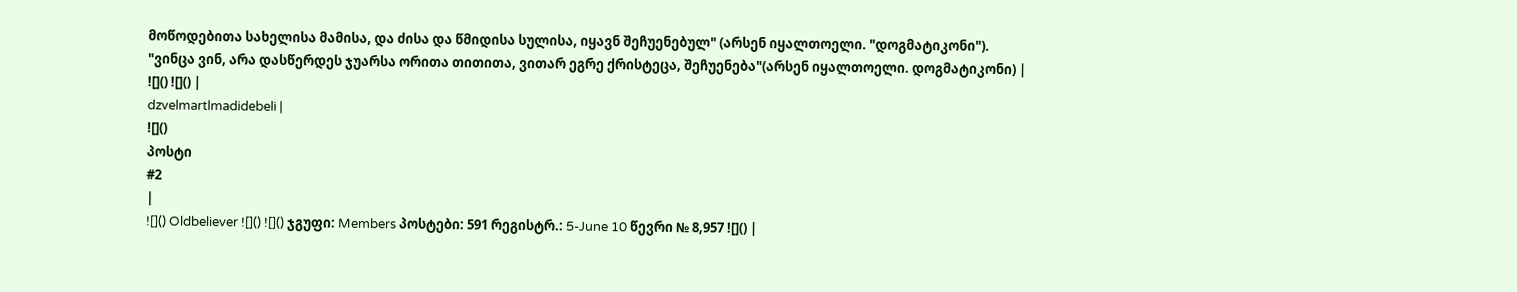მოწოდებითა სახელისა მამისა, და ძისა და წმიდისა სულისა, იყავნ შეჩუენებულ" (არსენ იყალთოელი. "დოგმატიკონი").
"ვინცა ვინ, არა დასწერდეს ჯუარსა ორითა თითითა, ვითარ ეგრე ქრისტეცა, შეჩუენება"(არსენ იყალთოელი. დოგმატიკონი) |
![]() ![]() |
dzvelmartlmadidebeli |
![]()
პოსტი
#2
|
![]() Oldbeliever ![]() ![]() ჯგუფი: Members პოსტები: 591 რეგისტრ.: 5-June 10 წევრი № 8,957 ![]() |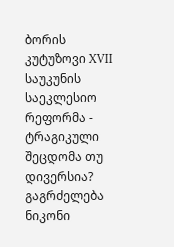ბორის კუტუზოვი XVII საუკუნის საეკლესიო რეფორმა - ტრაგიკული შეცდომა თუ დივერსია? გაგრძელება ნიკონი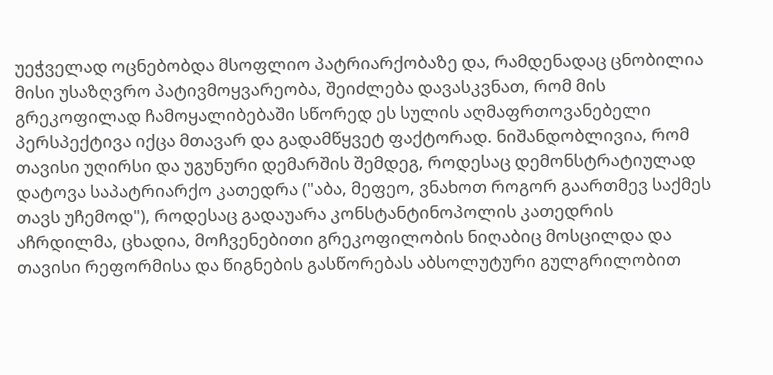უეჭველად ოცნებობდა მსოფლიო პატრიარქობაზე და, რამდენადაც ცნობილია მისი უსაზღვრო პატივმოყვარეობა, შეიძლება დავასკვნათ, რომ მის გრეკოფილად ჩამოყალიბებაში სწორედ ეს სულის აღმაფრთოვანებელი პერსპექტივა იქცა მთავარ და გადამწყვეტ ფაქტორად. ნიშანდობლივია, რომ თავისი უღირსი და უგუნური დემარშის შემდეგ, როდესაც დემონსტრატიულად დატოვა საპატრიარქო კათედრა ("აბა, მეფეო, ვნახოთ როგორ გაართმევ საქმეს თავს უჩემოდ"), როდესაც გადაუარა კონსტანტინოპოლის კათედრის აჩრდილმა, ცხადია, მოჩვენებითი გრეკოფილობის ნიღაბიც მოსცილდა და თავისი რეფორმისა და წიგნების გასწორებას აბსოლუტური გულგრილობით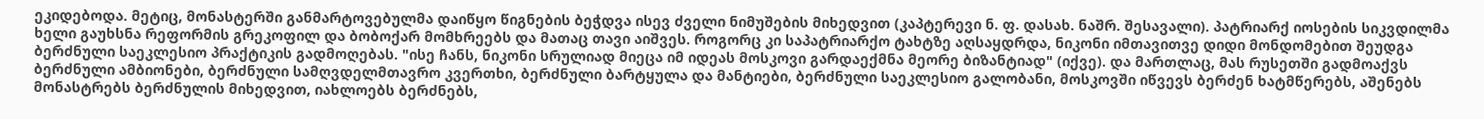ეკიდებოდა. მეტიც, მონასტერში განმარტოვებულმა დაიწყო წიგნების ბეჭდვა ისევ ძველი ნიმუშების მიხედვით (კაპტერევი ნ. ფ. დასახ. ნაშრ. შესავალი). პატრიარქ იოსების სიკვდილმა ხელი გაუხსნა რეფორმის გრეკოფილ და ბობოქარ მომხრეებს და მათაც თავი აიშვეს. როგორც კი საპატრიარქო ტახტზე აღსაყდრდა, ნიკონი იმთავითვე დიდი მონდომებით შეუდგა ბერძნული საეკლესიო პრაქტიკის გადმოღებას. "ისე ჩანს, ნიკონი სრულიად მიეცა იმ იდეას მოსკოვი გარდაექმნა მეორე ბიზანტიად" (იქვე). და მართლაც, მას რუსეთში გადმოაქვს ბერძნული ამბიონები, ბერძნული სამღვდელმთავრო კვერთხი, ბერძნული ბარტყულა და მანტიები, ბერძნული საეკლესიო გალობანი, მოსკოვში იწვევს ბერძენ ხატმწერებს, აშენებს მონასტრებს ბერძნულის მიხედვით, იახლოებს ბერძნებს,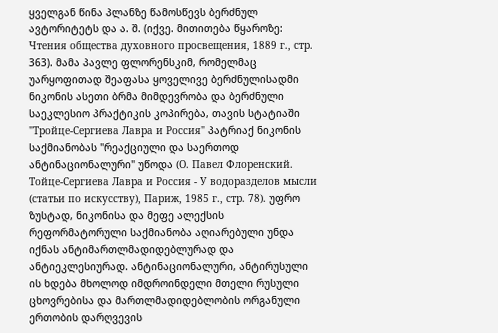ყველგან წინა პლანზე წამოსწევს ბერძნულ ავტორიტეტს და ა. შ. (იქვე. მითითება წყაროზე: Чтения общества духовного просвещения, 1889 г., стр. 363). მამა პავლე ფლორენსკიმ, რომელმაც უარყოფითად შეაფასა ყოველივე ბერძნულისადმი ნიკონის ასეთი ბრმა მიმდევრობა და ბერძნული საეკლესიო პრაქტიკის კოპირება, თავის სტატიაში "Тройце-Сергиева Лавра и Россия" პატრიაქ ნიკონის საქმიანობას "რეაქციული და საერთოდ ანტინაციონალური" უწოდა (О. Павел Флоренский. Тойце-Сергиева Лавра и Россия - У водоразделов мысли (статьи по искусству), Париж, 1985 г., стр. 78). უფრო ზუსტად, ნიკონისა და მეფე ალექსის რეფორმატორული საქმიანობა აღიარებული უნდა იქნას ანტიმართლმადიდებლურად და ანტიეკლესიურად. ანტინაციონალური, ანტირუსული ის ხდება მხოლოდ იმდროინდელი მთელი რუსული ცხოვრებისა და მართლმადიდებლობის ორგანული ერთობის დარღვევის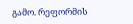გამო. რეფორმის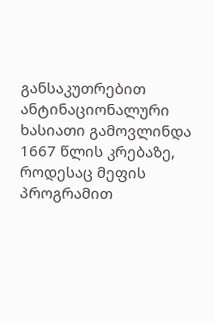განსაკუთრებით ანტინაციონალური ხასიათი გამოვლინდა 1667 წლის კრებაზე, როდესაც მეფის პროგრამით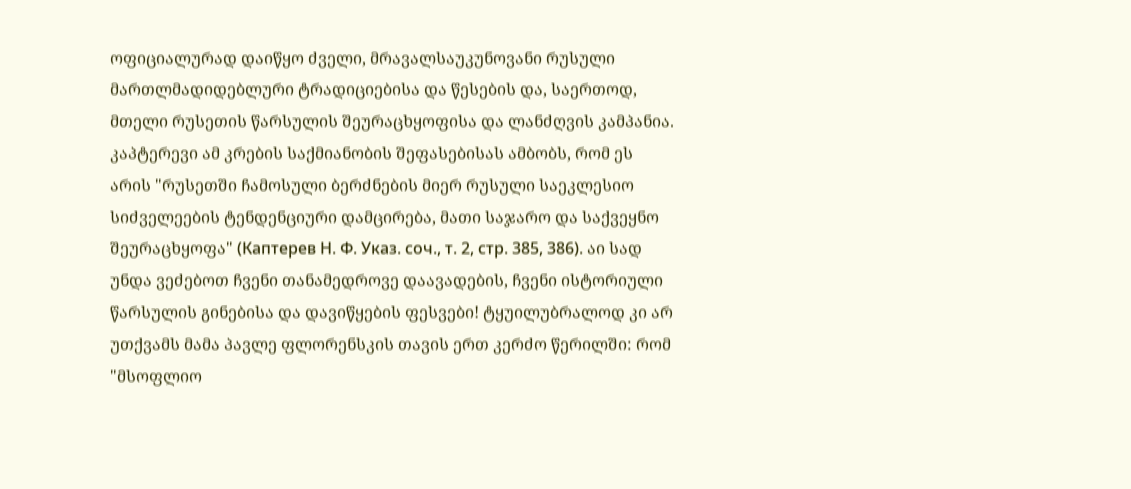ოფიციალურად დაიწყო ძველი, მრავალსაუკუნოვანი რუსული მართლმადიდებლური ტრადიციებისა და წესების და, საერთოდ, მთელი რუსეთის წარსულის შეურაცხყოფისა და ლანძღვის კამპანია. კაპტერევი ამ კრების საქმიანობის შეფასებისას ამბობს, რომ ეს არის "რუსეთში ჩამოსული ბერძნების მიერ რუსული საეკლესიო სიძველეების ტენდენციური დამცირება, მათი საჯარო და საქვეყნო შეურაცხყოფა" (Каптерев Н. Ф. Указ. соч., т. 2, стр. 385, 386). აი სად უნდა ვეძებოთ ჩვენი თანამედროვე დაავადების, ჩვენი ისტორიული წარსულის გინებისა და დავიწყების ფესვები! ტყუილუბრალოდ კი არ უთქვამს მამა პავლე ფლორენსკის თავის ერთ კერძო წერილში: რომ "მსოფლიო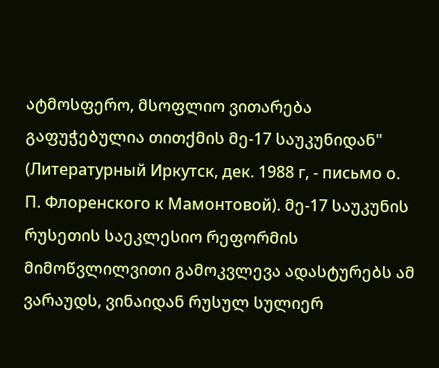ატმოსფერო, მსოფლიო ვითარება გაფუჭებულია თითქმის მე-17 საუკუნიდან" (Литературный Иркутск, дек. 1988 г, - письмо о. П. Флоренского к Мамонтовой). მე-17 საუკუნის რუსეთის საეკლესიო რეფორმის მიმოწვლილვითი გამოკვლევა ადასტურებს ამ ვარაუდს, ვინაიდან რუსულ სულიერ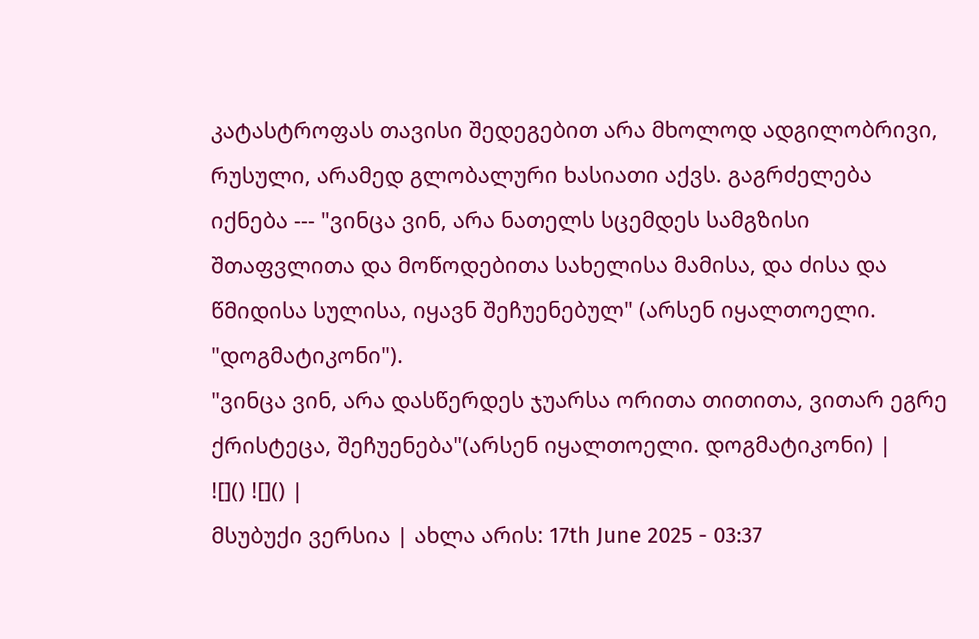კატასტროფას თავისი შედეგებით არა მხოლოდ ადგილობრივი, რუსული, არამედ გლობალური ხასიათი აქვს. გაგრძელება იქნება --- "ვინცა ვინ, არა ნათელს სცემდეს სამგზისი შთაფვლითა და მოწოდებითა სახელისა მამისა, და ძისა და წმიდისა სულისა, იყავნ შეჩუენებულ" (არსენ იყალთოელი. "დოგმატიკონი").
"ვინცა ვინ, არა დასწერდეს ჯუარსა ორითა თითითა, ვითარ ეგრე ქრისტეცა, შეჩუენება"(არსენ იყალთოელი. დოგმატიკონი) |
![]() ![]() |
მსუბუქი ვერსია | ახლა არის: 17th June 2025 - 03:37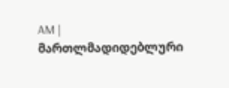AM |
მართლმადიდებლური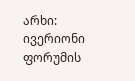არხი: ივერიონი
ფორუმის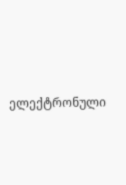ელექტრონული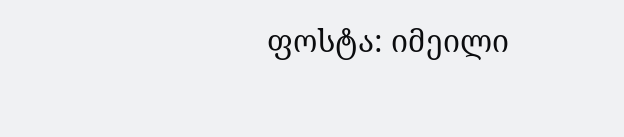ფოსტა: იმეილი